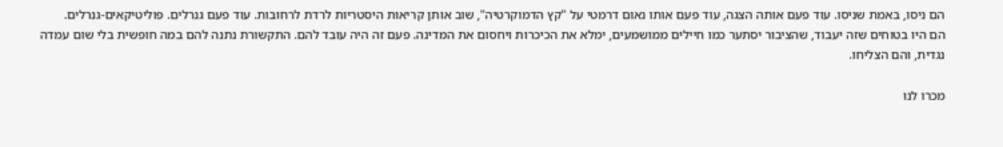הם ניסו, באמת שניסו. עוד פעם אותה הצגה, עוד פעם אותו נאום דרמטי על "קץ הדמוקרטיה", שוב אותן קריאות היסטריות לרדת לרחובות. עוד פעם גנרלים. פוליטיקאים-גנרלים.
הם היו בטוחים שזה יעבוד, שהציבור יסתער כמו חיילים ממושמעים, ימלא את הכיכרות ויחסום את המדינה. פעם זה היה עובד להם. התקשורת נתנה להם במה חופשית בלי שום עמדה נגדית, והם הצליחו.

מכרו לנו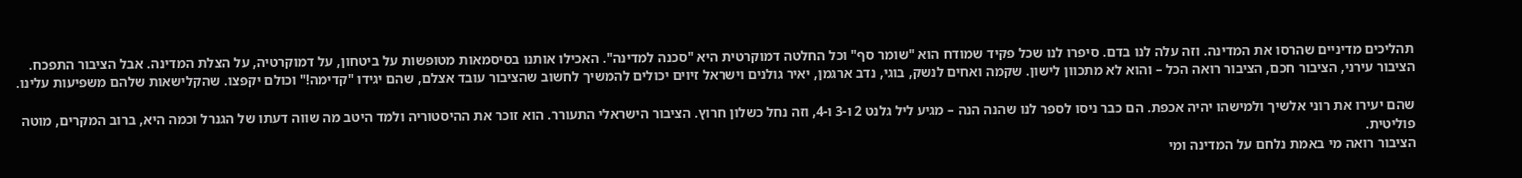תהליכים מדיניים שהרסו את המדינה. וזה עלה לנו בדם. סיפרו לנו שכל פקיד שמודח הוא "שומר סף" וכל החלטה דמוקרטית היא "סכנה למדינה". האכילו אותנו בסיסמאות מטופשות על ביטחון, על דמוקרטיה, על הצלת המדינה. אבל הציבור התפכח.
הציבור עירני, הציבור חכם, הציבור רואה הכל – והוא לא מתכוון לישון. שקמה ואחים לנשק, בוגי, נדב ארגמן, יאיר גולנים וישראל זיוים יכולים להמשיך לחשוב שהציבור עובד אצלם, שהם יגידו "קדימה!" וכולם יקפצו. שהקלישאות שלהם משפיעות עלינו.

שהם יעירו את רוני אלשיך ולמישהו יהיה אכפת. הם כבר ניסו לספר לנו שהנה הנה – מגיע ליל גלנט 2 ו-3 ו-4, וזה נחל כשלון חרוץ. הציבור הישראלי התעורר. הוא זוכר את ההיסטוריה ולמד היטב מה שווה דעתו של הגנרל וכמה היא, ברוב המקרים, מוטה פוליטית.
הציבור רואה מי באמת נלחם על המדינה ומי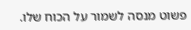פשוט מנסה לשמור על הכוח שלו.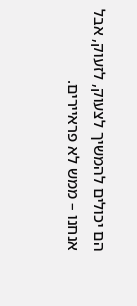הם יכולים להמשיך לצעוק, לזעוק, אבל אנחנו – ממש לא פראיירים.